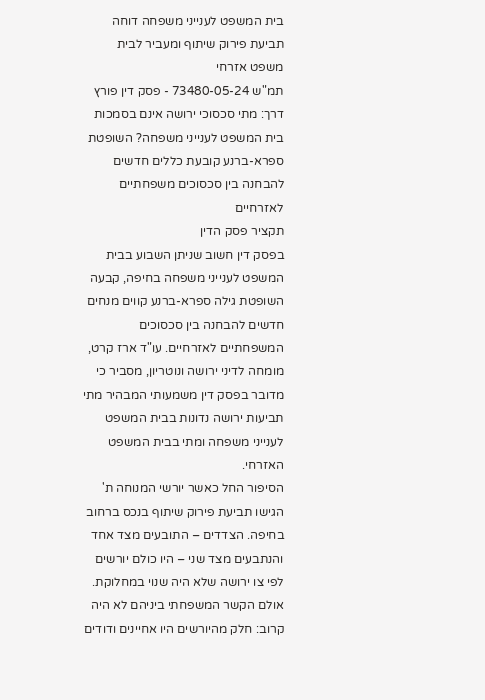בית המשפט לענייני משפחה דוחה תביעת פירוק שיתוף ומעביר לבית משפט אזרחי
תמ"ש 73480-05-24 - פסק דין פורץ דרך: מתי סכסוכי ירושה אינם בסמכות בית המשפט לענייני משפחה? השופטת ספרא-ברנע קובעת כללים חדשים להבחנה בין סכסוכים משפחתיים לאזרחיים
תקציר פסק הדין
בפסק דין חשוב שניתן השבוע בבית המשפט לענייני משפחה בחיפה, קבעה השופטת גילה ספרא-ברנע קווים מנחים חדשים להבחנה בין סכסוכים המשפחתיים לאזרחיים. עו"ד ארז קרט, מומחה לדיני ירושה ונוטריון, מסביר כי מדובר בפסק דין משמעותי המבהיר מתי תביעות ירושה נדונות בבית המשפט לענייני משפחה ומתי בבית המשפט האזרחי.
הסיפור החל כאשר יורשי המנוחה ת' הגישו תביעת פירוק שיתוף בנכס ברחוב בחיפה. הצדדים – התובעים מצד אחד והנתבעים מצד שני – היו כולם יורשים לפי צו ירושה שלא היה שנוי במחלוקת. אולם הקשר המשפחתי ביניהם לא היה קרוב: חלק מהיורשים היו אחיינים ודודים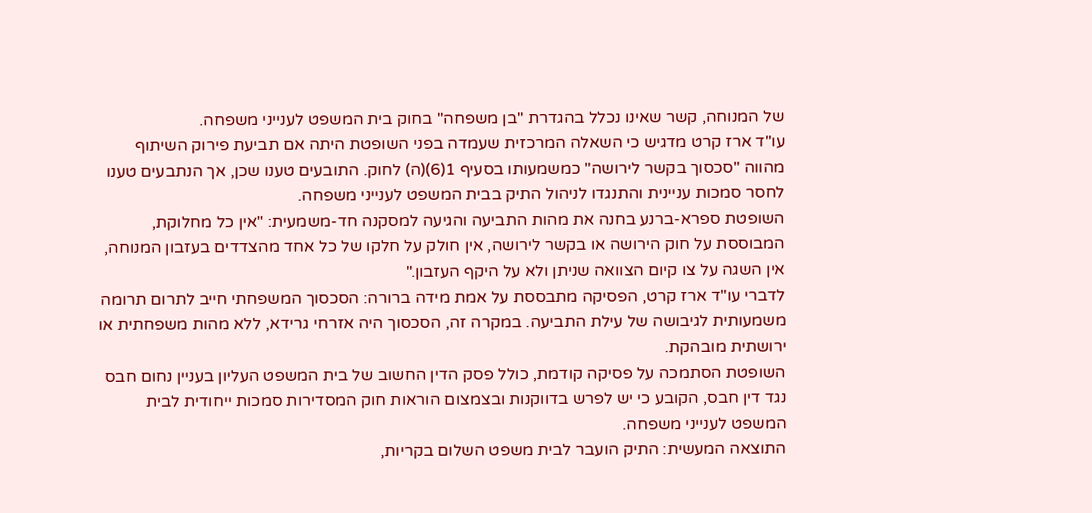של המנוחה, קשר שאינו נכלל בהגדרת "בן משפחה" בחוק בית המשפט לענייני משפחה.
עו"ד ארז קרט מדגיש כי השאלה המרכזית שעמדה בפני השופטת היתה אם תביעת פירוק השיתוף מהווה "סכסוך בקשר לירושה" כמשמעותו בסעיף 1(6)(ה) לחוק. התובעים טענו שכן, אך הנתבעים טענו לחסר סמכות עניינית והתנגדו לניהול התיק בבית המשפט לענייני משפחה.
השופטת ספרא-ברנע בחנה את מהות התביעה והגיעה למסקנה חד-משמעית: "אין כל מחלוקת, המבוססת על חוק הירושה או בקשר לירושה, אין חולק על חלקו של כל אחד מהצדדים בעזבון המנוחה, אין השגה על צו קיום הצוואה שניתן ולא על היקף העזבון."
לדברי עו"ד ארז קרט, הפסיקה מתבססת על אמת מידה ברורה: הסכסוך המשפחתי חייב לתרום תרומה משמעותית לגיבושה של עילת התביעה. במקרה זה, הסכסוך היה אזרחי גרידא, ללא מהות משפחתית או ירושתית מובהקת.
השופטת הסתמכה על פסיקה קודמת, כולל פסק הדין החשוב של בית המשפט העליון בעניין נחום חבס נגד דין חבס, הקובע כי יש לפרש בדווקנות ובצמצום הוראות חוק המסדירות סמכות ייחודית לבית המשפט לענייני משפחה.
התוצאה המעשית: התיק הועבר לבית משפט השלום בקריות,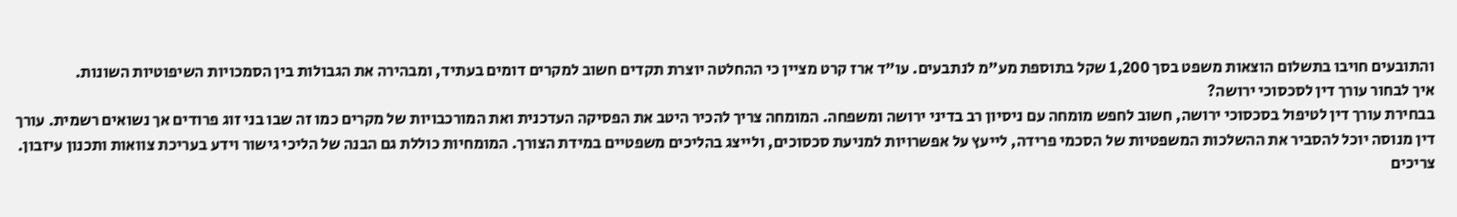והתובעים חויבו בתשלום הוצאות משפט בסך 1,200 שקל בתוספת מע"מ לנתבעים. עו"ד ארז קרט מציין כי ההחלטה יוצרת תקדים חשוב למקרים דומים בעתיד, ומבהירה את הגבולות בין הסמכויות השיפוטיות השונות.
איך לבחור עורך דין לסכסוכי ירושה?
בבחירת עורך דין לטיפול בסכסוכי ירושה, חשוב לחפש מומחה עם ניסיון רב בדיני ירושה ומשפחה. המומחה צריך להכיר היטב את הפסיקה העדכנית ואת המורכבויות של מקרים כמו זה שבו בני זוג פרודים אך נשואים רשמית. עורך דין מנוסה יוכל להסביר את ההשלכות המשפטיות של הסכמי פרידה, לייעץ על אפשרויות למניעת סכסוכים, ולייצג בהליכים משפטיים במידת הצורך. המומחיות כוללת גם הבנה של הליכי גישור וידע בעריכת צוואות ותכנון עיזבון.
צריכים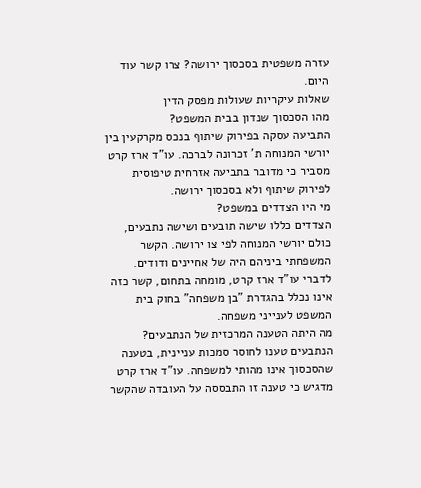עזרה משפטית בסכסוך ירושה? צרו קשר עוד היום.
שאלות עיקריות שעולות מפסק הדין
מהו הסכסוך שנדון בבית המשפט?
התביעה עסקה בפירוק שיתוף בנכס מקרקעין בין יורשי המנוחה ת' זכרונה לברכה. עו"ד ארז קרט מסביר כי מדובר בתביעה אזרחית טיפוסית לפירוק שיתוף ולא בסכסוך ירושה.
מי היו הצדדים במשפט?
הצדדים כללו שישה תובעים ושישה נתבעים, כולם יורשי המנוחה לפי צו ירושה. הקשר המשפחתי ביניהם היה של אחיינים ודודים. לדברי עו"ד ארז קרט, מומחה בתחום, קשר כזה אינו נכלל בהגדרת "בן משפחה" בחוק בית המשפט לענייני משפחה.
מה היתה הטענה המרכזית של הנתבעים?
הנתבעים טענו לחוסר סמכות עניינית, בטענה שהסכסוך אינו מהותי למשפחה. עו"ד ארז קרט מדגיש כי טענה זו התבססה על העובדה שהקשר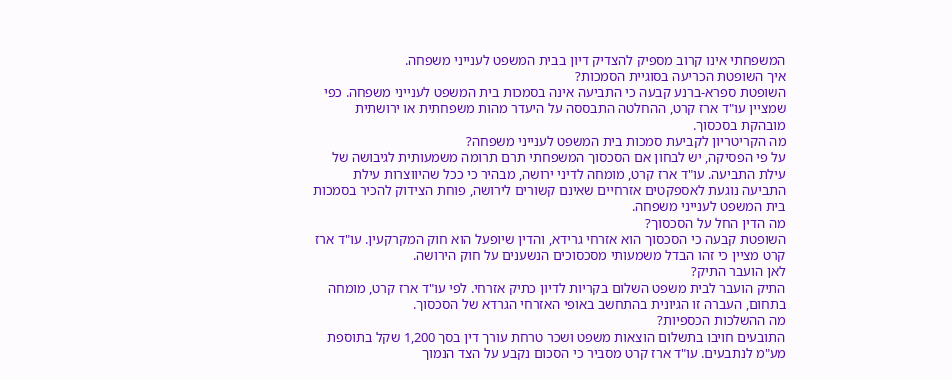המשפחתי אינו קרוב מספיק להצדיק דיון בבית המשפט לענייני משפחה.
איך השופטת הכריעה בסוגיית הסמכות?
השופטת ספרא-ברנע קבעה כי התביעה אינה בסמכות בית המשפט לענייני משפחה. כפי שמציין עו"ד ארז קרט, ההחלטה התבססה על היעדר מהות משפחתית או ירושתית מובהקת בסכסוך.
מה הקריטריון לקביעת סמכות בית המשפט לענייני משפחה?
על פי הפסיקה, יש לבחון אם הסכסוך המשפחתי תרם תרומה משמעותית לגיבושה של עילת התביעה. עו"ד ארז קרט, מומחה לדיני ירושה, מבהיר כי ככל שהיווצרות עילת התביעה נוגעת לאספקטים אזרחיים שאינם קשורים לירושה, פוחת הצידוק להכיר בסמכות בית המשפט לענייני משפחה.
מה הדין החל על הסכסוך?
השופטת קבעה כי הסכסוך הוא אזרחי גרידא, והדין שיופעל הוא חוק המקרקעין. עו"ד ארז קרט מציין כי זהו הבדל משמעותי מסכסוכים הנשענים על חוק הירושה.
לאן הועבר התיק?
התיק הועבר לבית משפט השלום בקריות לדיון כתיק אזרחי. לפי עו"ד ארז קרט, מומחה בתחום, העברה זו הגיונית בהתחשב באופי האזרחי הגרדא של הסכסוך.
מה ההשלכות הכספיות?
התובעים חויבו בתשלום הוצאות משפט ושכר טרחת עורך דין בסך 1,200 שקל בתוספת מע"מ לנתבעים. עו"ד ארז קרט מסביר כי הסכום נקבע על הצד הנמוך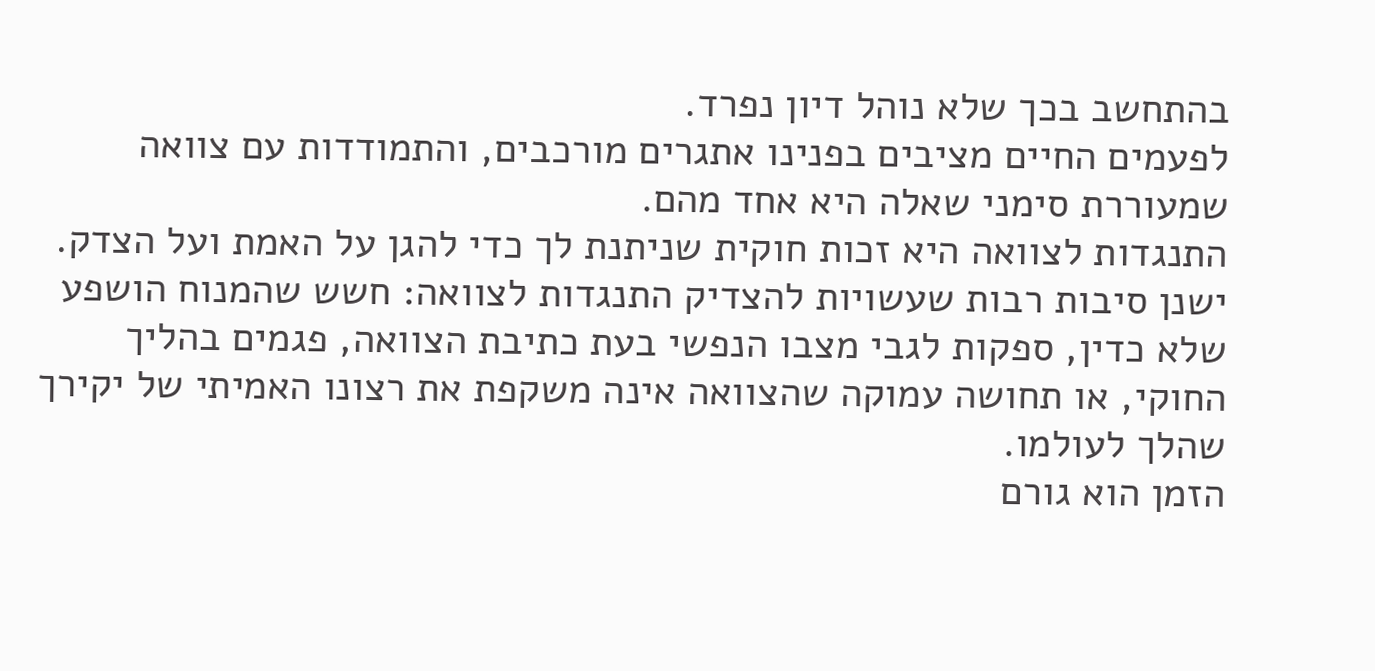בהתחשב בכך שלא נוהל דיון נפרד.
לפעמים החיים מציבים בפנינו אתגרים מורכבים, והתמודדות עם צוואה שמעוררת סימני שאלה היא אחד מהם.
התנגדות לצוואה היא זכות חוקית שניתנת לך כדי להגן על האמת ועל הצדק.
ישנן סיבות רבות שעשויות להצדיק התנגדות לצוואה: חשש שהמנוח הושפע שלא כדין, ספקות לגבי מצבו הנפשי בעת כתיבת הצוואה, פגמים בהליך החוקי, או תחושה עמוקה שהצוואה אינה משקפת את רצונו האמיתי של יקירך שהלך לעולמו.
הזמן הוא גורם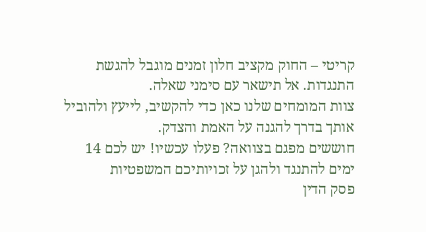קריטי – החוק מקציב חלון זמנים מוגבל להגשת התנגדות. אל תישאר עם סימני שאלה.
צוות המומחים שלנו כאן כדי להקשיב, לייעץ ולהוביל אותך בדרך להגנה על האמת והצדק.
חוששים מפגם בצוואה? פעלו עכשיו! יש לכם 14 ימים להתנגד ולהגן על זכויותיכם המשפטיות
פסק הדין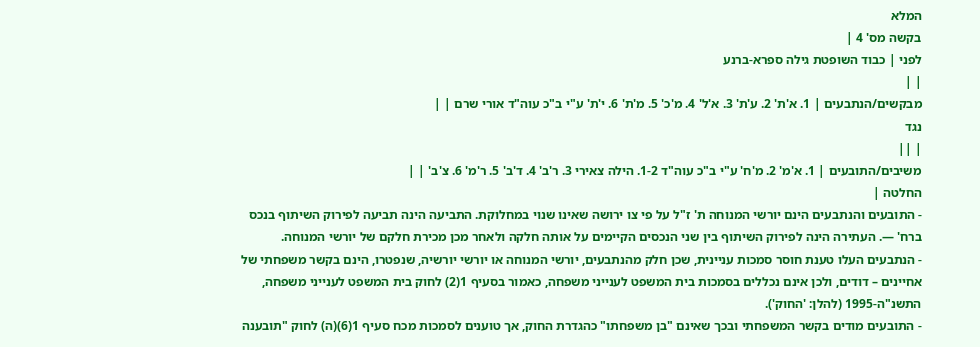המלא
בקשה מס' 4 |
לפני | כבוד השופטת גילה ספרא-ברנע
| |
מבקשים/הנתבעים | 1. א'ת' 2. ע'ת' 3. א'ל' 4. מ'כ' 5. מ'ת' 6. י'ת' ע"י ב"כ עוה"ד אורי שרם | |
נגד
| ||
משיבים/התובעים | 1. א'מ' 2. מ'ח' ע"י ב"כ עוה"ד 1-2. הילה צאירי 3. ר'ב' 4. ד'ב' 5. ר'מ' 6. צ'ב' | |
החלטה |
- התובעים והנתבעים הינם יורשי המנוחה ת' ז"ל על פי צו ירושה שאינו שנוי במחלוקת. התביעה הינה תביעה לפירוק השיתוף בנכס ברח' —. העתירה הינה לפירוק השיתוף בין שני הנכסים הקיימים על אותה חלקה ולאחר מכן מכירת חלקם של יורשי המנוחה.
- הנתבעים העלו טענת חוסר סמכות עניינית, שכן חלק מהנתבעים, יורשי המנוחה או יורשי יורשיה, שנפטרו, הינם בקשר משפחתי של אחיינים – דודים, ולכן אינם נכללים בסמכות בית המשפט לענייני משפחה, כאמור בסעיף 1(2) לחוק בית המשפט לענייני משפחה, התשנ"ה-1995 (להלן: 'החוק').
- התובעים מודים בקשר המשפחתי ובכך שאינם "בן משפחתו" כהגדרת החוק, אך טוענים לסמכות מכח סעיף 1(6)(ה) לחוק "תובענה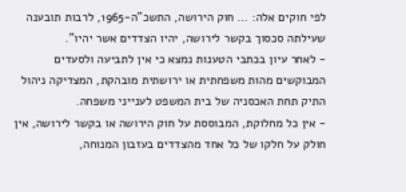לפי חוקים אלה: … חוק הירושה, התשכ"ה-1965, לרבות תובענה שעילתה סכסוך בקשר לירושה, יהיו הצדדים אשר יהיו".
- לאחר עיון בכתבי הטענות נמצא כי אין לתביעה ולסעדים המבוקשים מהות משפחתית או ירושתית מובהקת, המצדיקה ניהול התיק תחת האכסניה של בית המשפט לענייני משפחה.
- אין כל מחלוקת, המבוססת על חוק הירושה או בקשר לירושה, אין חולק על חלקו של כל אחד מהצדדים בעזבון המנוחה,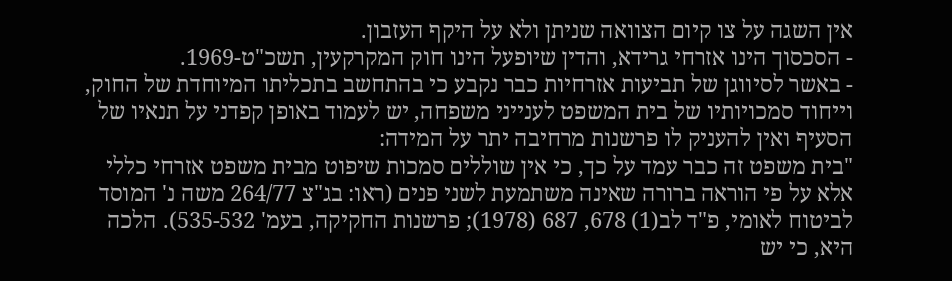אין השגה על צו קיום הצוואה שניתן ולא על היקף העזבון.
- הסכסוך הינו אזרחי גרידא, והדין שיופעל הינו חוק המקרקעין, תשכ"ט-1969.
- באשר לסיווגן של תביעות אזרחיות כבר נקבע כי בהתחשב בתכליתו המיוחדת של החוק, וייחוד סמכויותיו של בית המשפט לענייני משפחה, יש לעמוד באופן קפדני על תנאיו של הסעיף ואין להעניק לו פרשנות מרחיבה יתר על המידה:
"בית משפט זה כבר עמד על כך, כי אין שוללים סמכות שיפוט מבית משפט אזרחי כללי אלא על פי הוראה ברורה שאינה משתמעת לשני פנים (ראו: בג"צ 264/77 משה נ' המוסד לביטוח לאומי, פ"ד לב(1) 678, 687 (1978); פרשנות החקיקה, בעמ' 535-532). הלכה היא, כי יש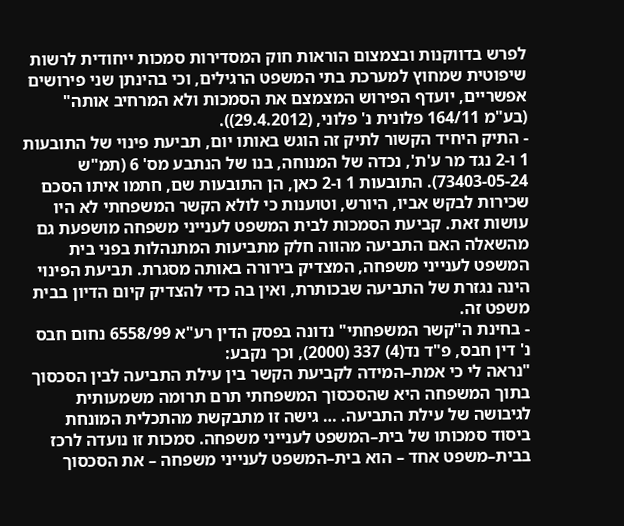לפרש בדווקנות ובצמצום הוראות חוק המסדירות סמכות ייחודית לרשות שיפוטית שמחוץ למערכת בתי המשפט הרגילים, וכי בהינתן שני פירושים אפשריים, יועדף הפירוש המצמצם את הסמכות ולא המרחיב אותה" (בע"מ 164/11 פלונית נ' פלוני, (29.4.2012)).
- התיק היחיד הקשור לתיק זה הוגש באותו יום, תביעת פינוי של התובעות 1 ו-2 נגד מר ע'ת', נכדה של המנוחה, בנו של הנתבע מס' 6 (תמ"ש 73403-05-24). התובעות 1 ו-2 כאן, הן התובעות שם, חתמו איתו הסכם שכירות לבקש אביו, היורש, וטוענות כי לולא הקשר המשפחתי לא היו עושות זאת. קביעת הסמכות לבית המשפט לענייני משפחה מושפעת גם מהשאלה האם התביעה מהווה חלק מתביעות המתנהלות בפני בית המשפט לענייני משפחה, המצדיק בירורה באותה מסגרת. תביעת הפינוי הינה נגזרת של התביעה שבכותרת, ואין בה כדי להצדיק קיום הדיון בבית משפט זה.
- בחינת ה"קשר המשפחתי" נדונה בפסק הדין רע"א 6558/99 נחום חבס נ' דין חבס, פ"ד נד(4) 337 (2000), וכך נקבע:
"נראה לי כי אמת–המידה לקביעת הקשר בין עילת התביעה לבין הסכסוך בתוך המשפחה היא שהסכסוך המשפחתי תרם תרומה משמעותית לגיבושה של עילת התביעה. … גישה זו מתבקשת מהתכלית המונחת ביסוד סמכותו של בית–המשפט לענייני משפחה. סמכות זו נועדה לרכז בבית–משפט אחד – הוא בית–המשפט לענייני משפחה – את הסכסוך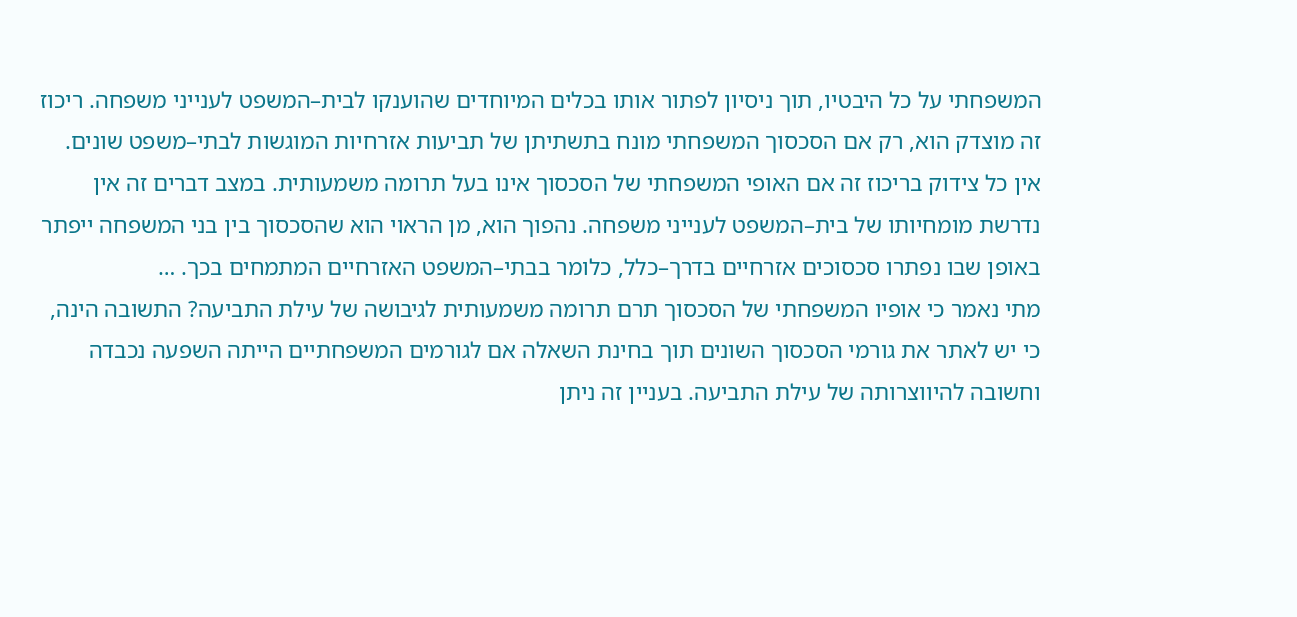המשפחתי על כל היבטיו, תוך ניסיון לפתור אותו בכלים המיוחדים שהוענקו לבית–המשפט לענייני משפחה. ריכוז זה מוצדק הוא, רק אם הסכסוך המשפחתי מונח בתשתיתן של תביעות אזרחיות המוגשות לבתי–משפט שונים. אין כל צידוק בריכוז זה אם האופי המשפחתי של הסכסוך אינו בעל תרומה משמעותית. במצב דברים זה אין נדרשת מומחיותו של בית–המשפט לענייני משפחה. נהפוך הוא, מן הראוי הוא שהסכסוך בין בני המשפחה ייפתר באופן שבו נפתרו סכסוכים אזרחיים בדרך–כלל, כלומר בבתי–המשפט האזרחיים המתמחים בכך. …
מתי נאמר כי אופיו המשפחתי של הסכסוך תרם תרומה משמעותית לגיבושה של עילת התביעה? התשובה הינה, כי יש לאתר את גורמי הסכסוך השונים תוך בחינת השאלה אם לגורמים המשפחתיים הייתה השפעה נכבדה וחשובה להיווצרותה של עילת התביעה. בעניין זה ניתן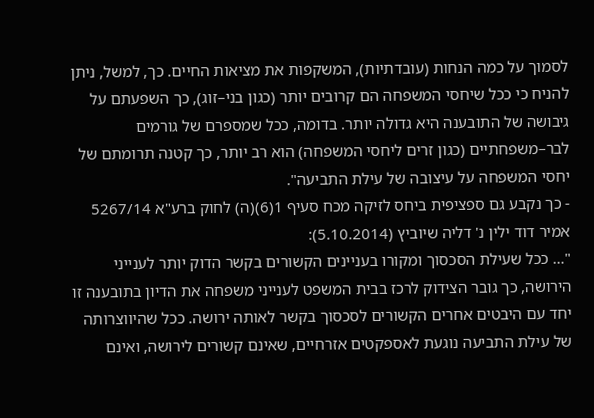לסמוך על כמה הנחות (עובדתיות), המשקפות את מציאות החיים. כך, למשל, ניתן להניח כי ככל שיחסי המשפחה הם קרובים יותר (כגון בני–זוג), כך השפעתם על גיבושה של התובענה היא גדולה יותר. בדומה, ככל שמספרם של גורמים לבר–משפחתיים (כגון זרים ליחסי המשפחה) הוא רב יותר, כך קטנה תרומתם של יחסי המשפחה על עיצובה של עילת התביעה".
- כך נקבע גם ספציפית ביחס לזיקה מכח סעיף 1(6)(ה) לחוק ברע"א 5267/14 אמיר דוד ילין נ' דליה שיוביץ (5.10.2014):
"… ככל שעילת הסכסוך ומקורו בעניינים הקשורים בקשר הדוק יותר לענייני הירושה, כך גובר הצידוק לרכז בבית המשפט לענייני משפחה את הדיון בתובענה זו יחד עם היבטים אחרים הקשורים לסכסוך בקשר לאותה ירושה. ככל שהיווצרותה של עילת התביעה נוגעת לאספקטים אזרחיים, שאינם קשורים לירושה, ואינם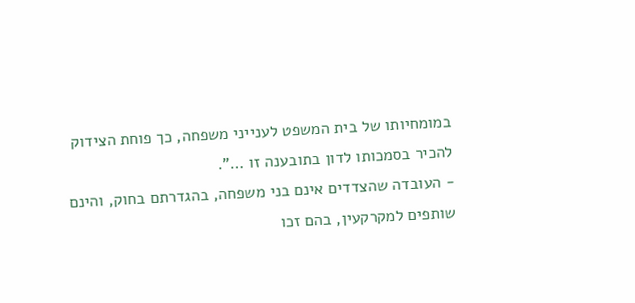במומחיותו של בית המשפט לענייני משפחה, כך פוחת הצידוק להכיר בסמכותו לדון בתובענה זו …".
- העובדה שהצדדים אינם בני משפחה, בהגדרתם בחוק, והינם שותפים למקרקעין, בהם זכו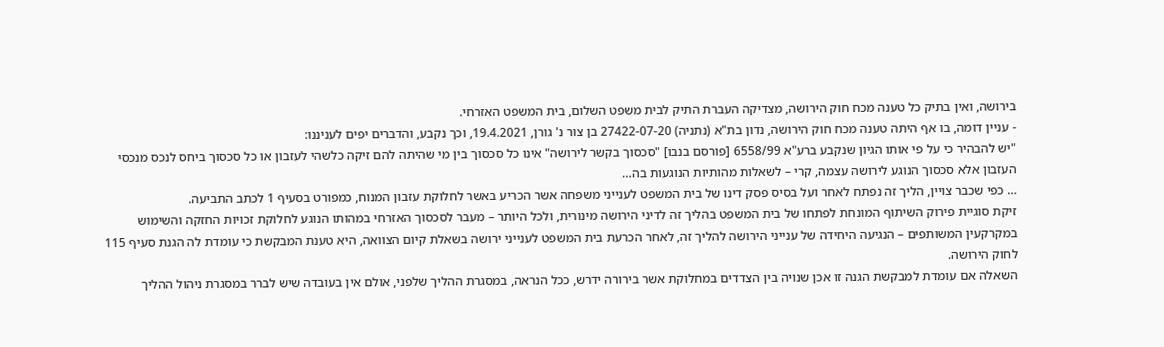בירושה, ואין בתיק כל טענה מכח חוק הירושה, מצדיקה העברת התיק לבית משפט השלום, בית המשפט האזרחי.
- עניין דומה, בו אף היתה טענה מכח חוק הירושה, נדון בת"א (נתניה) 27422-07-20 בן צור נ' גורן, 19.4.2021, וכך נקבע, והדברים יפים לעניננו:
"יש להבהיר כי על פי אותו הגיון שנקבע ברע"א 6558/99 [פורסם בנבו] "סכסוך בקשר לירושה" אינו כל סכסוך בין מי שהיתה להם זיקה כלשהי לעזבון או כל סכסוך ביחס לנכס מנכסי העזבון אלא סכסוך הנוגע לירושה עצמה, קרי – לשאלות מהותיות הנוגעות בה…
… כפי שכבר צויין, הליך זה נפתח לאחר ועל בסיס פסק דינו של בית המשפט לענייני משפחה אשר הכריע באשר לחלוקת עזבון המנוח, כמפורט בסעיף 1 לכתב התביעה.
זיקת סוגיית פירוק השיתוף המונחת לפתחו של בית המשפט בהליך זה לדיני הירושה מינורית, ולכל היותר – מעבר לסכסוך האזרחי במהותו הנוגע לחלוקת זכויות החזקה והשימוש במקרקעין המשותפים – הנגיעה היחידה של ענייני הירושה להליך זה, לאחר הכרעת בית המשפט לענייני ירושה בשאלת קיום הצוואה, היא טענת המבקשת כי עומדת לה הגנת סעיף 115 לחוק הירושה.
השאלה אם עומדת למבקשת הגנה זו אכן שנויה בין הצדדים במחלוקת אשר בירורה ידרש, ככל הנראה, במסגרת ההליך שלפני, אולם אין בעובדה שיש לברר במסגרת ניהול ההליך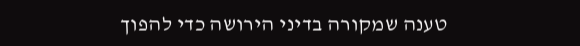טענה שמקורה בדיני הירושה כדי להפוך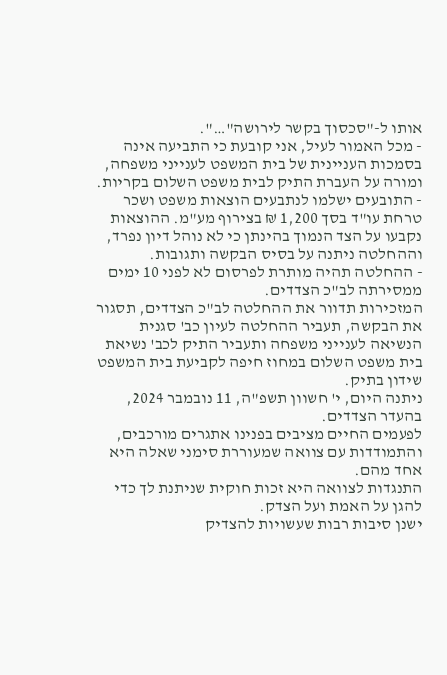אותו ל-"סכסוך בקשר לירושה"…".
- מכל האמור לעיל, אני קובעת כי התביעה אינה בסמכות העניינית של בית המשפט לענייני משפחה, ומורה על העברת התיק לבית משפט השלום בקריות.
- התובעים ישלמו לנתבעים הוצאות משפט ושכר טרחת עו"ד בסך 1,200 ₪ בצירוף מע"מ. ההוצאות נקבעו על הצד הנמוך בהינתן כי לא נוהל דיון נפרד, וההחלטה ניתנה על בסיס הבקשה ותגובות.
- ההחלטה תהיה מותרת לפרסום לא לפני 10 ימים ממסירתה לב"כ הצדדים.
המזכירות תדוור את ההחלטה לב"כ הצדדים, תסגור את הבקשה, תעביר ההחלטה לעיון כב' סגנית הנשיאה לענייני משפחה ותעביר התיק לכב' נשיאת בית משפט השלום במחוז חיפה לקביעת בית המשפט שידון בתיק.
ניתנה היום, י' חשוון תשפ"ה, 11 נובמבר 2024, בהעדר הצדדים.
לפעמים החיים מציבים בפנינו אתגרים מורכבים, והתמודדות עם צוואה שמעוררת סימני שאלה היא אחד מהם.
התנגדות לצוואה היא זכות חוקית שניתנת לך כדי להגן על האמת ועל הצדק.
ישנן סיבות רבות שעשויות להצדיק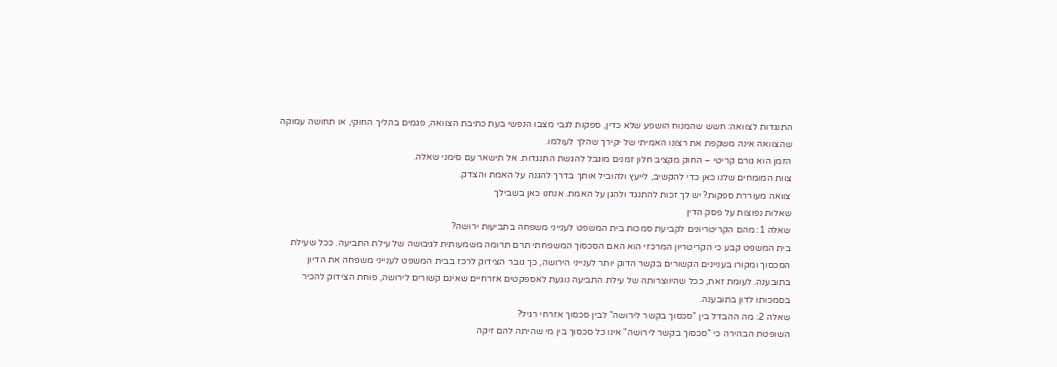התנגדות לצוואה: חשש שהמנוח הושפע שלא כדין, ספקות לגבי מצבו הנפשי בעת כתיבת הצוואה, פגמים בהליך החוקי, או תחושה עמוקה שהצוואה אינה משקפת את רצונו האמיתי של יקירך שהלך לעולמו.
הזמן הוא גורם קריטי – החוק מקציב חלון זמנים מוגבל להגשת התנגדות. אל תישאר עם סימני שאלה.
צוות המומחים שלנו כאן כדי להקשיב, לייעץ ולהוביל אותך בדרך להגנה על האמת והצדק.
צוואה מעוררת ספקות? יש לך זכות להתנגד ולהגן על האמת. אנחנו כאן בשבילך
שאלות נפוצות על פסק הדין
שאלה 1: מהם הקריטריונים לקביעת סמכות בית המשפט לענייני משפחה בתביעות ירושה?
בית המשפט קבע כי הקריטריון המרכזי הוא האם הסכסוך המשפחתי תרם תרומה משמעותית לגיבושה של עילת התביעה. ככל שעילת הסכסוך ומקורו בעניינים הקשורים בקשר הדוק יותר לענייני הירושה, כך גובר הצידוק לרכז בבית המשפט לענייני משפחה את הדיון בתובענה. לעומת זאת, ככל שהיווצרותה של עילת התביעה נוגעת לאספקטים אזרחיים שאינם קשורים לירושה, פוחת הצידוק להכיר בסמכותו לדון בתובענה.
שאלה 2: מה ההבדל בין "סכסוך בקשר לירושה" לבין סכסוך אזרחי רגיל?
השופטת הבהירה כי "סכסוך בקשר לירושה" אינו כל סכסוך בין מי שהיתה להם זיקה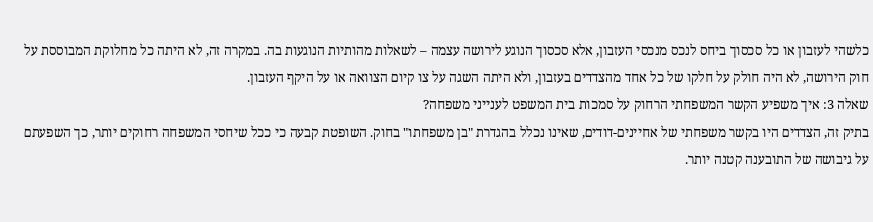כלשהי לעזבון או כל סכסוך ביחס לנכס מנכסי העזבון, אלא סכסוך הנוגע לירושה עצמה – לשאלות מהותיות הנוגעות בה. במקרה זה, לא היתה כל מחלוקת המבוססת על חוק הירושה, לא היה חולק על חלקו של כל אחד מהצדדים בעזבון, ולא היתה השגה על צו קיום הצוואה או על היקף העזבון.
שאלה 3: איך משפיע הקשר המשפחתי הרחוק על סמכות בית המשפט לענייני משפחה?
בתיק זה, הצדדים היו בקשר משפחתי של אחיינים-דודים, שאינו נכלל בהגדרת "בן משפחתו" בחוק. השופטת קבעה כי ככל שיחסי המשפחה רחוקים יותר, כך השפעתם על גיבושה של התובענה קטנה יותר.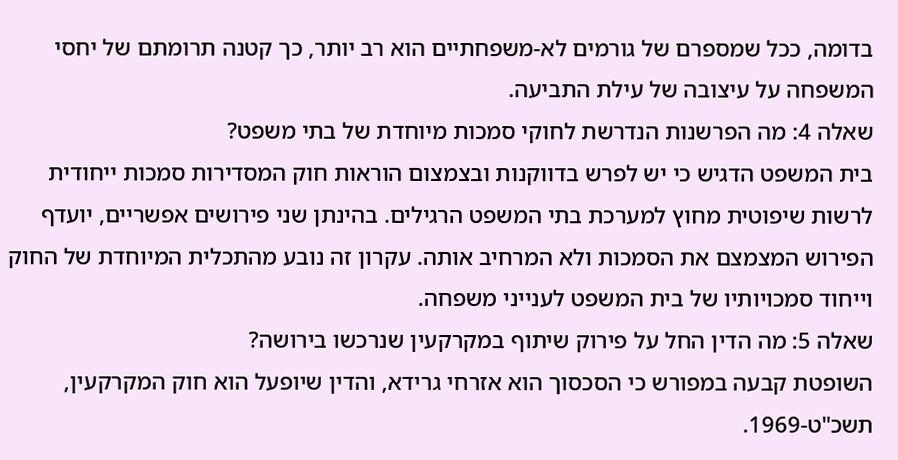בדומה, ככל שמספרם של גורמים לא-משפחתיים הוא רב יותר, כך קטנה תרומתם של יחסי המשפחה על עיצובה של עילת התביעה.
שאלה 4: מה הפרשנות הנדרשת לחוקי סמכות מיוחדת של בתי משפט?
בית המשפט הדגיש כי יש לפרש בדווקנות ובצמצום הוראות חוק המסדירות סמכות ייחודית לרשות שיפוטית מחוץ למערכת בתי המשפט הרגילים. בהינתן שני פירושים אפשריים, יועדף הפירוש המצמצם את הסמכות ולא המרחיב אותה. עקרון זה נובע מהתכלית המיוחדת של החוק וייחוד סמכויותיו של בית המשפט לענייני משפחה.
שאלה 5: מה הדין החל על פירוק שיתוף במקרקעין שנרכשו בירושה?
השופטת קבעה במפורש כי הסכסוך הוא אזרחי גרידא, והדין שיופעל הוא חוק המקרקעין, תשכ"ט-1969.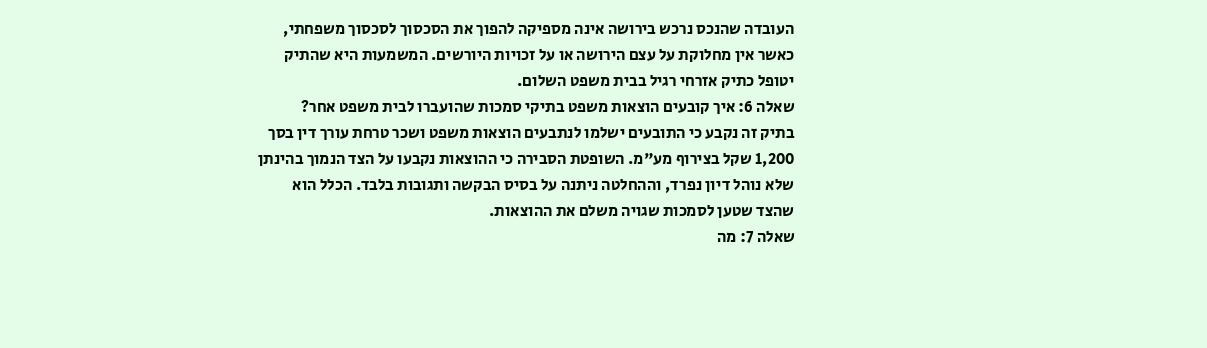העובדה שהנכס נרכש בירושה אינה מספיקה להפוך את הסכסוך לסכסוך משפחתי, כאשר אין מחלוקת על עצם הירושה או על זכויות היורשים. המשמעות היא שהתיק יטופל כתיק אזרחי רגיל בבית משפט השלום.
שאלה 6: איך קובעים הוצאות משפט בתיקי סמכות שהועברו לבית משפט אחר?
בתיק זה נקבע כי התובעים ישלמו לנתבעים הוצאות משפט ושכר טרחת עורך דין בסך 1,200 שקל בצירוף מע"מ. השופטת הסבירה כי ההוצאות נקבעו על הצד הנמוך בהינתן שלא נוהל דיון נפרד, וההחלטה ניתנה על בסיס הבקשה ותגובות בלבד. הכלל הוא שהצד שטען לסמכות שגויה משלם את ההוצאות.
שאלה 7: מה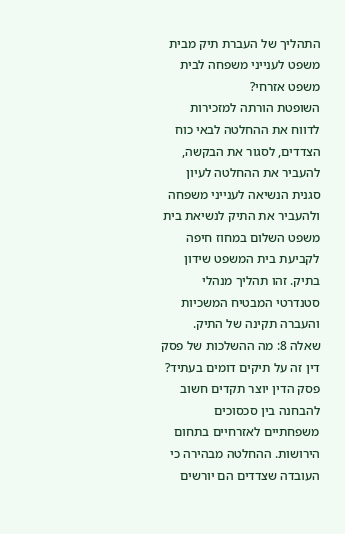התהליך של העברת תיק מבית משפט לענייני משפחה לבית משפט אזרחי?
השופטת הורתה למזכירות לדווח את ההחלטה לבאי כוח הצדדים, לסגור את הבקשה, להעביר את ההחלטה לעיון סגנית הנשיאה לענייני משפחה ולהעביר את התיק לנשיאת בית משפט השלום במחוז חיפה לקביעת בית המשפט שידון בתיק. זהו תהליך מנהלי סטנדרטי המבטיח המשכיות והעברה תקינה של התיק.
שאלה 8: מה ההשלכות של פסק דין זה על תיקים דומים בעתיד?
פסק הדין יוצר תקדים חשוב להבחנה בין סכסוכים משפחתיים לאזרחיים בתחום הירושות. ההחלטה מבהירה כי העובדה שצדדים הם יורשים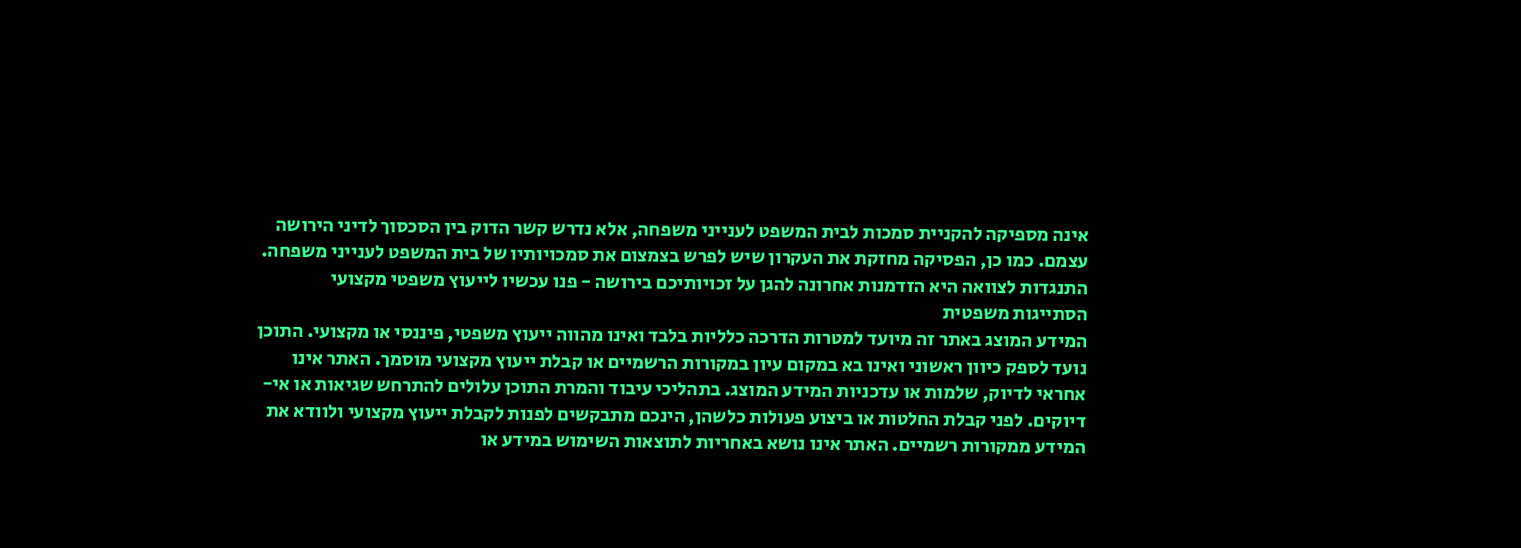אינה מספיקה להקניית סמכות לבית המשפט לענייני משפחה, אלא נדרש קשר הדוק בין הסכסוך לדיני הירושה עצמם. כמו כן, הפסיקה מחזקת את העקרון שיש לפרש בצמצום את סמכויותיו של בית המשפט לענייני משפחה.
התנגדות לצוואה היא הזדמנות אחרונה להגן על זכויותיכם בירושה - פנו עכשיו לייעוץ משפטי מקצועי
הסתייגות משפטית
המידע המוצג באתר זה מיועד למטרות הדרכה כלליות בלבד ואינו מהווה ייעוץ משפטי, פיננסי או מקצועי. התוכן נועד לספק כיוון ראשוני ואינו בא במקום עיון במקורות הרשמיים או קבלת ייעוץ מקצועי מוסמך. האתר אינו אחראי לדיוק, שלמות או עדכניות המידע המוצג. בתהליכי עיבוד והמרת התוכן עלולים להתרחש שגיאות או אי-דיוקים. לפני קבלת החלטות או ביצוע פעולות כלשהן, הינכם מתבקשים לפנות לקבלת ייעוץ מקצועי ולוודא את המידע ממקורות רשמיים. האתר אינו נושא באחריות לתוצאות השימוש במידע או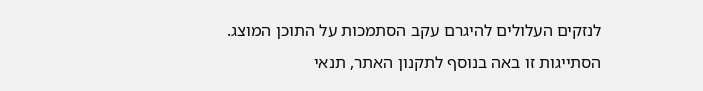לנזקים העלולים להיגרם עקב הסתמכות על התוכן המוצג.
הסתייגות זו באה בנוסף לתקנון האתר, תנאי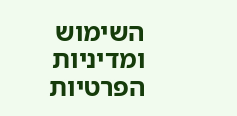השימוש ומדיניות הפרטיות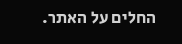החלים על האתר.